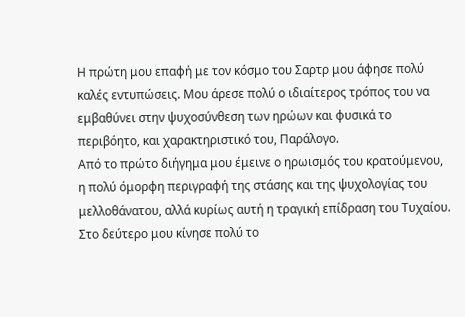Η πρώτη μου επαφή με τον κόσμο του Σαρτρ μου άφησε πολύ καλές εντυπώσεις. Μου άρεσε πολύ ο ιδιαίτερος τρόπος του να εμβαθύνει στην ψυχοσύνθεση των ηρώων και φυσικά το περιβόητο, και χαρακτηριστικό του, Παράλογο.
Από το πρώτο διήγημα μου έμεινε ο ηρωισμός του κρατούμενου, η πολύ όμορφη περιγραφή της στάσης και της ψυχολογίας του μελλοθάνατου, αλλά κυρίως αυτή η τραγική επίδραση του Τυχαίου.
Στο δεύτερο μου κίνησε πολύ το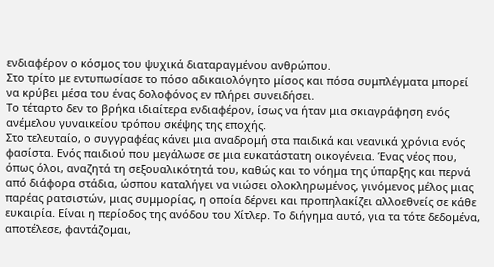ενδιαφέρον ο κόσμος του ψυχικά διαταραγμένου ανθρώπου.
Στο τρίτο με εντυπωσίασε το πόσο αδικαιολόγητο μίσος και πόσα συμπλέγματα μπορεί να κρύβει μέσα του ένας δολοφόνος εν πλήρει συνειδήσει.
Το τέταρτο δεν το βρήκα ιδιαίτερα ενδιαφέρον, ίσως να ήταν μια σκιαγράφηση ενός ανέμελου γυναικείου τρόπου σκέψης της εποχής.
Στο τελευταίο, ο συγγραφέας κάνει μια αναδρομή στα παιδικά και νεανικά χρόνια ενός φασίστα. Ενός παιδιού που μεγάλωσε σε μια ευκατάστατη οικογένεια. Ένας νέος που, όπως όλοι, αναζητά τη σεξουαλικότητά του, καθώς και το νόημα της ύπαρξης και περνά από διάφορα στάδια, ώσπου καταλήγει να νιώσει ολοκληρωμένος, γινόμενος μέλος μιας παρέας ρατσιστών, μιας συμμορίας, η οποία δέρνει και προπηλακίζει αλλοεθνείς σε κάθε ευκαιρία. Είναι η περίοδος της ανόδου του Χίτλερ. Το διήγημα αυτό, για τα τότε δεδομένα, αποτέλεσε, φαντάζομαι,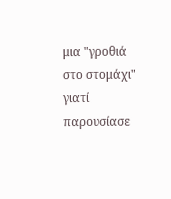μια "γροθιά στο στομάχι" γιατί παρουσίασε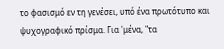το φασισμό εν τη γενέσει, υπό ένα πρωτότυπο και ψυχογραφικό πρίσμα. Για 'μένα, "τα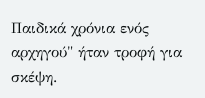Παιδικά χρόνια ενός αρχηγού" ήταν τροφή για σκέψη.